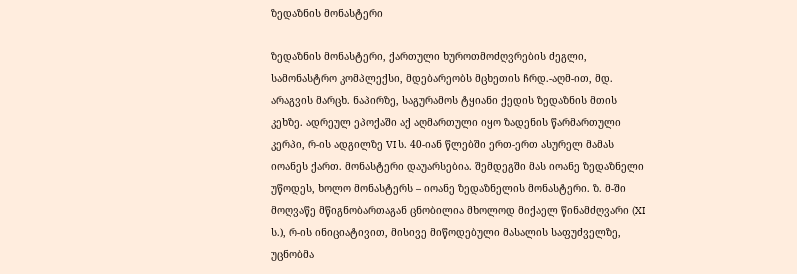ზედაზნის მონასტერი

ზედაზნის მონასტერი, ქართული ხუროთმოძღვრების ძეგლი, სამონასტრო კომპლექსი, მდებარეობს მცხეთის ჩრდ.-აღმ-ით, მდ. არაგვის მარცხ. ნაპირზე, საგურამოს ტყიანი ქედის ზედაზნის მთის კეხზე. ადრეულ ეპოქაში აქ აღმართული იყო ზადენის წარმართული კერპი, რ-ის ადგილზე VI ს. 40-იან წლებში ერთ-ერთ ასურელ მამას იოანეს ქართ. მონასტერი დაუარსებია. შემდეგში მას იოანე ზედაზნელი უწოდეს, ხოლო მონასტერს – იოანე ზედაზნელის მონასტერი. ზ. მ-ში მოღვაწე მწიგნობართაგან ცნობილია მხოლოდ მიქაელ წინამძღვარი (XI ს.), რ-ის ინიციატივით, მისივე მიწოდებული მასალის საფუძველზე, უცნობმა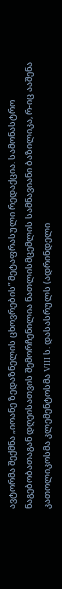ავტორმა შექმნა „იოანე ზედაზნელის ცხოვრების” მეტაფრასული რედაქცია. სამონასტრო ნაგებობათაგან დღეისათვის შემორჩენილია ნათლისმცემლის სამნავიანი ბაზილიკა, რ-იც ააშენა კათოლიკოსმა კლემენტოსმა VIII ს. დასასრულს (ადრინდელი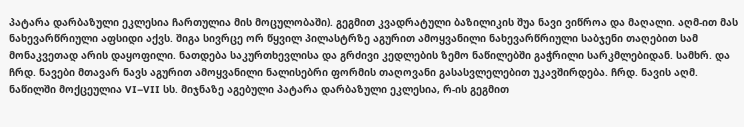პატარა დარბაზული ეკლესია ჩართულია მის მოცულობაში). გეგმით კვადრატული ბაზილიკის შუა ნავი ვიწროა და მაღალი. აღმ-ით მას ნახევარწრიული აფსიდი აქვს. შიგა სივრცე ორ წყვილ პილასტრზე აგურით ამოყვანილი ნახევარწრიული საბჯენი თაღებით სამ მონაკვეთად არის დაყოფილი. ნათდება საკურთხევლისა და გრძივი კედლების ზემო ნაწილებში გაჭრილი სარკმლებიდან. სამხრ. და ჩრდ. ნავები მთავარ ნავს აგურით ამოყვანილი ნალისებრი ფორმის თაღოვანი გასასვლელებით უკავშირდება. ჩრდ. ნავის აღმ. ნაწილში მოქცეულია VI–VII სს. მიჯნაზე აგებული პატარა დარბაზული ეკლესია, რ-ის გეგმით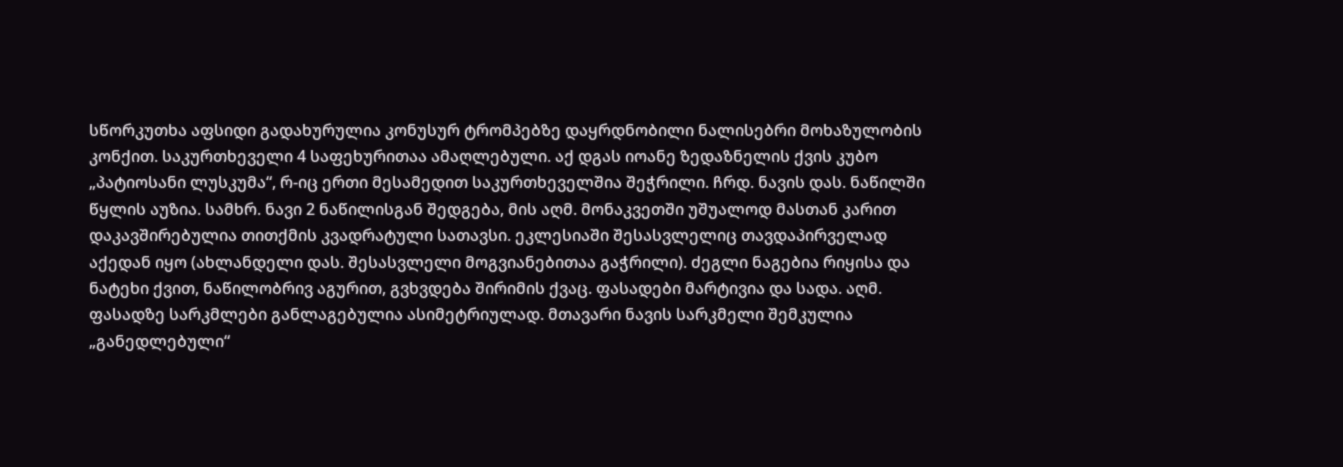სწორკუთხა აფსიდი გადახურულია კონუსურ ტრომპებზე დაყრდნობილი ნალისებრი მოხაზულობის კონქით. საკურთხეველი 4 საფეხურითაა ამაღლებული. აქ დგას იოანე ზედაზნელის ქვის კუბო „პატიოსანი ლუსკუმა“, რ-იც ერთი მესამედით საკურთხეველშია შეჭრილი. ჩრდ. ნავის დას. ნაწილში წყლის აუზია. სამხრ. ნავი 2 ნაწილისგან შედგება, მის აღმ. მონაკვეთში უშუალოდ მასთან კარით დაკავშირებულია თითქმის კვადრატული სათავსი. ეკლესიაში შესასვლელიც თავდაპირველად აქედან იყო (ახლანდელი დას. შესასვლელი მოგვიანებითაა გაჭრილი). ძეგლი ნაგებია რიყისა და ნატეხი ქვით, ნაწილობრივ აგურით, გვხვდება შირიმის ქვაც. ფასადები მარტივია და სადა. აღმ. ფასადზე სარკმლები განლაგებულია ასიმეტრიულად. მთავარი ნავის სარკმელი შემკულია „განედლებული“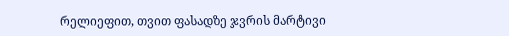რელიეფით, თვით ფასადზე ჯვრის მარტივი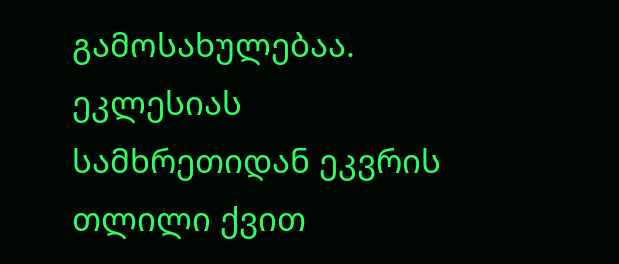გამოსახულებაა. ეკლესიას სამხრეთიდან ეკვრის თლილი ქვით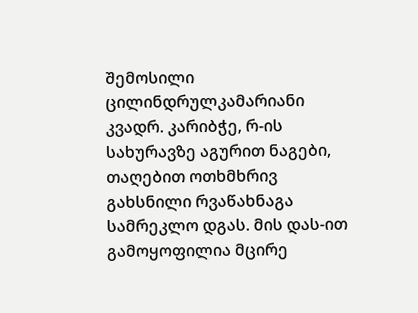შემოსილი ცილინდრულკამარიანი კვადრ. კარიბჭე, რ-ის სახურავზე აგურით ნაგები, თაღებით ოთხმხრივ გახსნილი რვაწახნაგა სამრეკლო დგას. მის დას-ით გამოყოფილია მცირე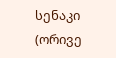სენაკი (ორივე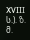XVIII ს.). ზ. მ.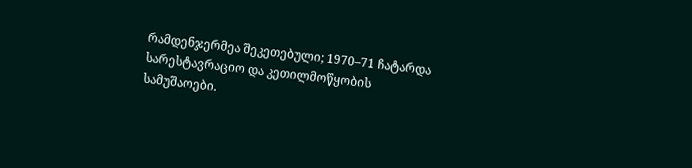რამდენჯერმეა შეკეთებული; 1970–71 ჩატარდა სარესტავრაციო და კეთილმოწყობის სამუშაოები.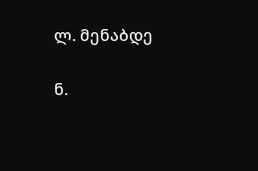ლ. მენაბდე

ნ.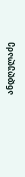ანდღულაძე